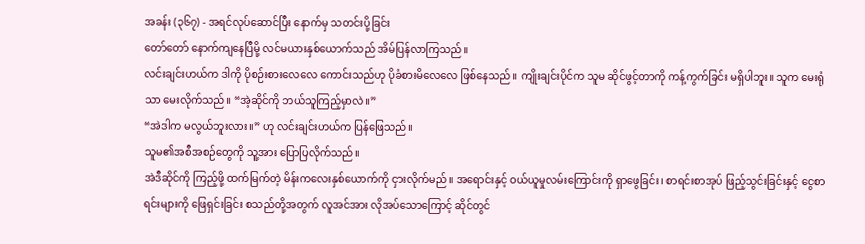အခန်း (၃၆၇) - အရင်လုပ်ဆောင်ပြီး နောက်မှ သတင်းပို့ခြင်း
တော်တော် နောက်ကျနေပြီမို့ လင်မယားနှစ်ယောက်သည် အိမ်ပြန်လာကြသည်။
လင်းချင်းဟယ်က ဒါကို ပိုစဉ်းစားလေလေ ကောင်းသည်ဟု ပိုခံစားမိလေလေ ဖြစ်နေသည်။ ကျိုးချင်းပိုင်က သူမ ဆိုင်ဖွင့်တာကို ကန့်ကွက်ခြင်း မရှိပါဘူး။ သူက မေးရုံသာ မေးလိုက်သည်။ “အဲ့ဆိုင်ကို ဘယ်သူကြည့်မှာလဲ။”
“အဲဒါက မလွယ်ဘူးလား။” ဟု လင်းချင်းဟယ်က ပြန်ဖြေသည်။
သူမ၏အစီအစဉ်တွေကို သူ့အား ပြောပြလိုက်သည်။
အဲဒီဆိုင်ကို ကြည့်ဖို့ ထက်မြက်တဲ့ မိန်းကလေးနှစ်ယောက်ကို ငှားလိုက်မည်။ အရောင်းနှင့် ဝယ်ယူမှုလမ်းကြောင်းကို ရှာဖွေခြင်း၊ စာရင်းစာအုပ် ဖြည့်သွင်းခြင်းနှင့် ငွေစာရင်းများကို ဖြေရှင်းခြင်း စသည်တို့အတွက် လူအင်အား လိုအပ်သောကြောင့် ဆိုင်တွင်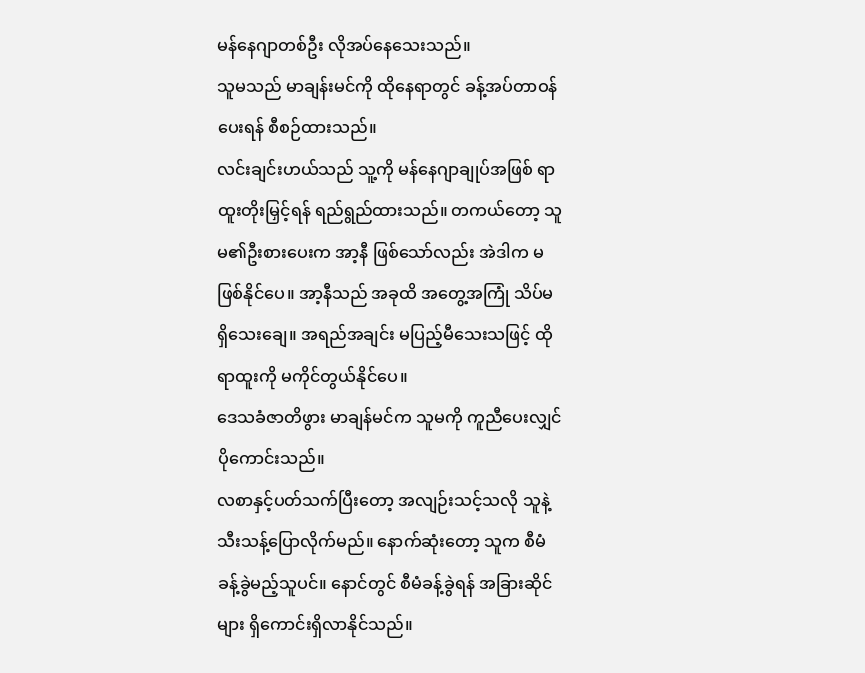မန်နေဂျာတစ်ဦး လိုအပ်နေသေးသည်။
သူမသည် မာချန်းမင်ကို ထိုနေရာတွင် ခန့်အပ်တာဝန်ပေးရန် စီစဉ်ထားသည်။
လင်းချင်းဟယ်သည် သူ့ကို မန်နေဂျာချုပ်အဖြစ် ရာထူးတိုးမြှင့်ရန် ရည်ရွည်ထားသည်။ တကယ်တော့ သူမ၏ဦးစားပေးက အာ့နီ ဖြစ်သော်လည်း အဲဒါက မဖြစ်နိုင်ပေ။ အာ့နီသည် အခုထိ အတွေ့အကြုံ သိပ်မရှိသေးချေ။ အရည်အချင်း မပြည့်မီသေးသဖြင့် ထိုရာထူးကို မကိုင်တွယ်နိုင်ပေ။
ဒေသခံဇာတိဖွား မာချန်မင်က သူမကို ကူညီပေးလျှင် ပိုကောင်းသည်။
လစာနှင့်ပတ်သက်ပြီးတော့ အလျဉ်းသင့်သလို သူနဲ့ သီးသန့်ပြောလိုက်မည်။ နောက်ဆုံးတော့ သူက စီမံခန့်ခွဲမည့်သူပင်။ နောင်တွင် စီမံခန့်ခွဲရန် အခြားဆိုင်များ ရှိကောင်းရှိလာနိုင်သည်။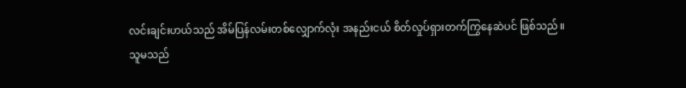လင်းချင်းဟယ်သည် အိမ်ပြန်လမ်းတစ်လျှောက်လုံး အနည်းငယ် စိတ်လှုပ်ရှားတက်ကြွနေဆဲပင် ဖြစ်သည်။
သူမသည်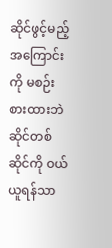ဆိုင်ဖွင့်မည့်အကြောင်းကို မစဉ်းစားထားဘဲ ဆိုင်တစ်ဆိုင်ကို ဝယ်ယူရန်သာ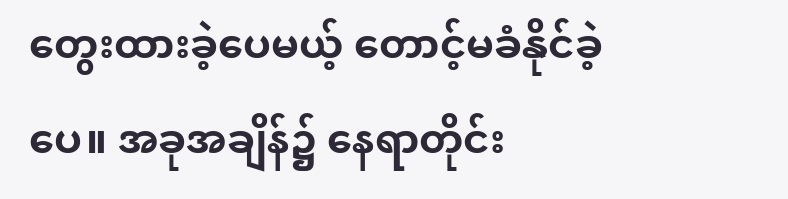တွေးထားခဲ့ပေမယ့် တောင့်မခံနိုင်ခဲ့ပေ။ အခုအချိန်၌ နေရာတိုင်း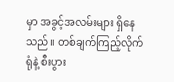မှာ အခွင့်အလမ်းများ ရှိနေသည်။ တစ်ချက်ကြည့်လိုက်ရုံနဲ့ စီးပွား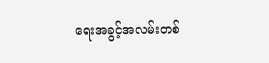ရေးအခွင့်အလမ်းတစ်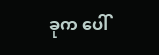ခုက ပေါ်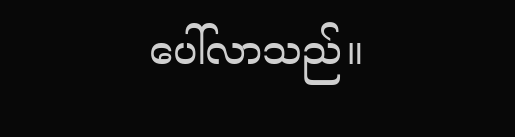ပေါ်လာသည်။